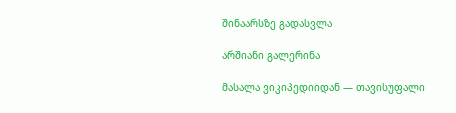შინაარსზე გადასვლა

არშიანი გალერინა

მასალა ვიკიპედიიდან — თავისუფალი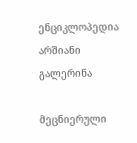ენციკლოპედია
არშიანი გალერინა

მეცნიერული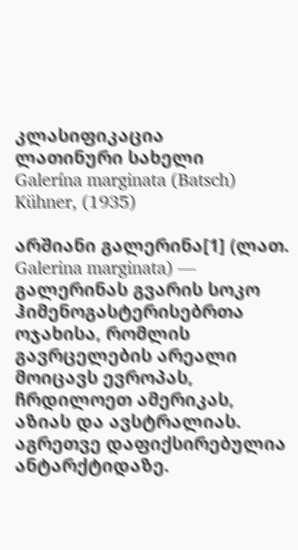კლასიფიკაცია
ლათინური სახელი
Galerína marginata (Batsch) Kühner, (1935)

არშიანი გალერინა[1] (ლათ. Galerina marginata) — გალერინას გვარის სოკო ჰიმენოგასტერისებრთა ოჯახისა, რომლის გავრცელების არეალი მოიცავს ევროპას, ჩრდილოეთ ამერიკას, აზიას და ავსტრალიას. აგრეთვე დაფიქსირებულია ანტარქტიდაზე.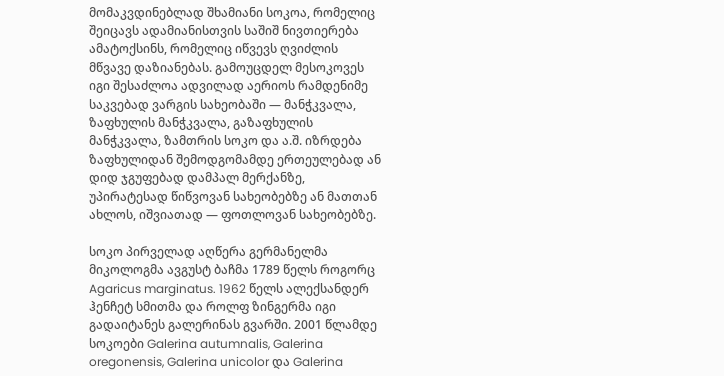მომაკვდინებლად შხამიანი სოკოა, რომელიც შეიცავს ადამიანისთვის საშიშ ნივთიერება ამატოქსინს, რომელიც იწვევს ღვიძლის მწვავე დაზიანებას. გამოუცდელ მესოკოვეს იგი შესაძლოა ადვილად აერიოს რამდენიმე საკვებად ვარგის სახეობაში — მანჭკვალა, ზაფხულის მანჭკვალა, გაზაფხულის მანჭკვალა, ზამთრის სოკო და ა.შ. იზრდება ზაფხულიდან შემოდგომამდე ერთეულებად ან დიდ ჯგუფებად დამპალ მერქანზე, უპირატესად წიწვოვან სახეობებზე ან მათთან ახლოს, იშვიათად — ფოთლოვან სახეობებზე.

სოკო პირველად აღწერა გერმანელმა მიკოლოგმა ავგუსტ ბაჩმა 1789 წელს როგორც Agaricus marginatus. 1962 წელს ალექსანდერ ჰენჩეტ სმითმა და როლფ ზინგერმა იგი გადაიტანეს გალერინას გვარში. 2001 წლამდე სოკოები Galerina autumnalis, Galerina oregonensis, Galerina unicolor და Galerina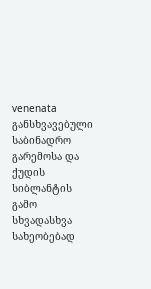venenata განსხვავებული საბინადრო გარემოსა და ქუდის სიბლანტის გამო სხვადასხვა სახეობებად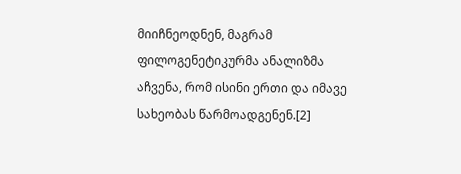მიიჩნეოდნენ, მაგრამ ფილოგენეტიკურმა ანალიზმა აჩვენა, რომ ისინი ერთი და იმავე სახეობას წარმოადგენენ.[2]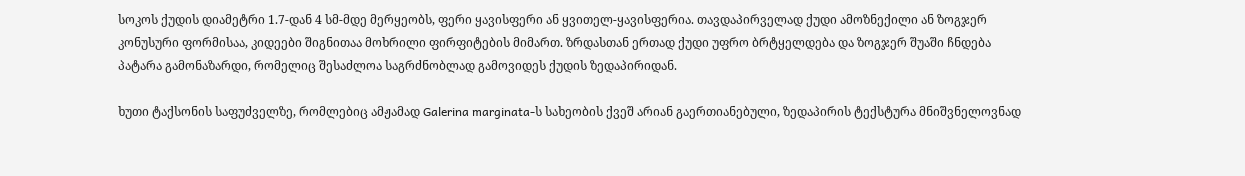სოკოს ქუდის დიამეტრი 1.7-დან 4 სმ-მდე მერყეობს, ფერი ყავისფერი ან ყვითელ-ყავისფერია. თავდაპირველად ქუდი ამოზნექილი ან ზოგჯერ კონუსური ფორმისაა, კიდეები შიგნითაა მოხრილი ფირფიტების მიმართ. ზრდასთან ერთად ქუდი უფრო ბრტყელდება და ზოგჯერ შუაში ჩნდება პატარა გამონაზარდი, რომელიც შესაძლოა საგრძნობლად გამოვიდეს ქუდის ზედაპირიდან.

ხუთი ტაქსონის საფუძველზე, რომლებიც ამჟამად Galerina marginata-ს სახეობის ქვეშ არიან გაერთიანებული, ზედაპირის ტექსტურა მნიშვნელოვნად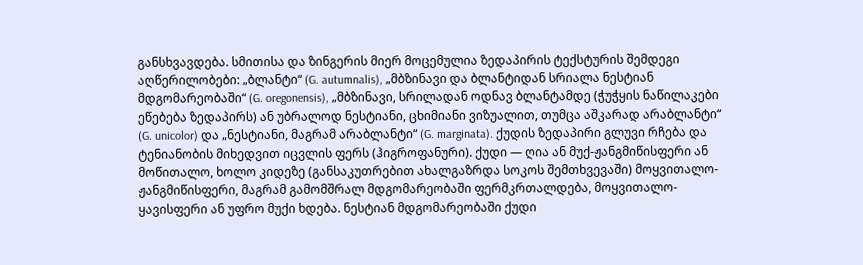განსხვავდება. სმითისა და ზინგერის მიერ მოცემულია ზედაპირის ტექსტურის შემდეგი აღწერილობები: „ბლანტი“ (G. autumnalis), „მბზინავი და ბლანტიდან სრიალა ნესტიან მდგომარეობაში“ (G. oregonensis), „მბზინავი, სრილადან ოდნავ ბლანტამდე (ჭუჭყის ნაწილაკები ეწებება ზედაპირს) ან უბრალოდ ნესტიანი, ცხიმიანი ვიზუალით, თუმცა აშკარად არაბლანტი“ (G. unicolor) და „ნესტიანი, მაგრამ არაბლანტი“ (G. marginata). ქუდის ზედაპირი გლუვი რჩება და ტენიანობის მიხედვით იცვლის ფერს (ჰიგროფანური). ქუდი — ღია ან მუქ-ჟანგმიწისფერი ან მოწითალო, ხოლო კიდეზე (განსაკუთრებით ახალგაზრდა სოკოს შემთხვევაში) მოყვითალო-ჟანგმიწისფერი, მაგრამ გამომშრალ მდგომარეობაში ფერმკრთალდება, მოყვითალო-ყავისფერი ან უფრო მუქი ხდება. ნესტიან მდგომარეობაში ქუდი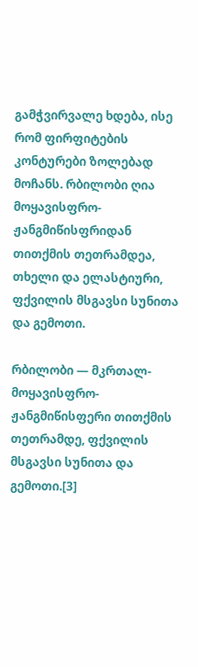გამჭვირვალე ხდება, ისე რომ ფირფიტების კონტურები ზოლებად მოჩანს. რბილობი ღია მოყავისფრო-ჟანგმიწისფრიდან თითქმის თეთრამდეა, თხელი და ელასტიური, ფქვილის მსგავსი სუნითა და გემოთი.

რბილობი — მკრთალ-მოყავისფრო-ჟანგმიწისფერი თითქმის თეთრამდე, ფქვილის მსგავსი სუნითა და გემოთი.[3]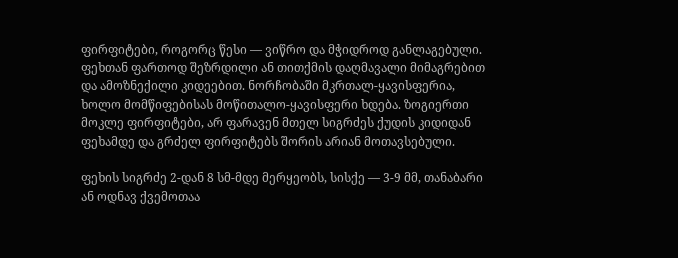ფირფიტები, როგორც წესი — ვიწრო და მჭიდროდ განლაგებული. ფეხთან ფართოდ შეზრდილი ან თითქმის დაღმავალი მიმაგრებით და ამოზნექილი კიდეებით. ნორჩობაში მკრთალ-ყავისფერია, ხოლო მომწიფებისას მოწითალო-ყავისფერი ხდება. ზოგიერთი მოკლე ფირფიტები, არ ფარავენ მთელ სიგრძეს ქუდის კიდიდან ფეხამდე და გრძელ ფირფიტებს შორის არიან მოთავსებული.

ფეხის სიგრძე 2-დან 8 სმ-მდე მერყეობს, სისქე — 3-9 მმ, თანაბარი ან ოდნავ ქვემოთაა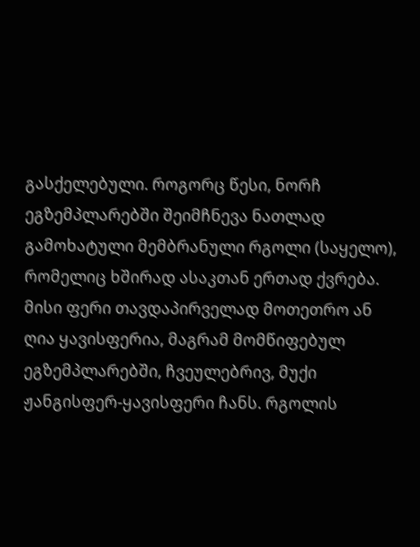გასქელებული. როგორც წესი, ნორჩ ეგზემპლარებში შეიმჩნევა ნათლად გამოხატული მემბრანული რგოლი (საყელო), რომელიც ხშირად ასაკთან ერთად ქვრება. მისი ფერი თავდაპირველად მოთეთრო ან ღია ყავისფერია, მაგრამ მომწიფებულ ეგზემპლარებში, ჩვეულებრივ, მუქი ჟანგისფერ-ყავისფერი ჩანს. რგოლის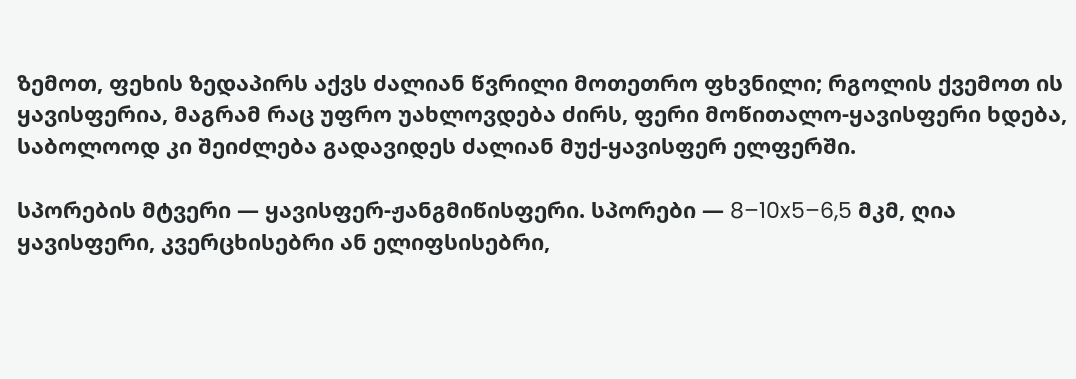ზემოთ, ფეხის ზედაპირს აქვს ძალიან წვრილი მოთეთრო ფხვნილი; რგოლის ქვემოთ ის ყავისფერია, მაგრამ რაც უფრო უახლოვდება ძირს, ფერი მოწითალო-ყავისფერი ხდება, საბოლოოდ კი შეიძლება გადავიდეს ძალიან მუქ-ყავისფერ ელფერში.

სპორების მტვერი — ყავისფერ-ჟანგმიწისფერი. სპორები — 8–10x5–6,5 მკმ, ღია ყავისფერი, კვერცხისებრი ან ელიფსისებრი,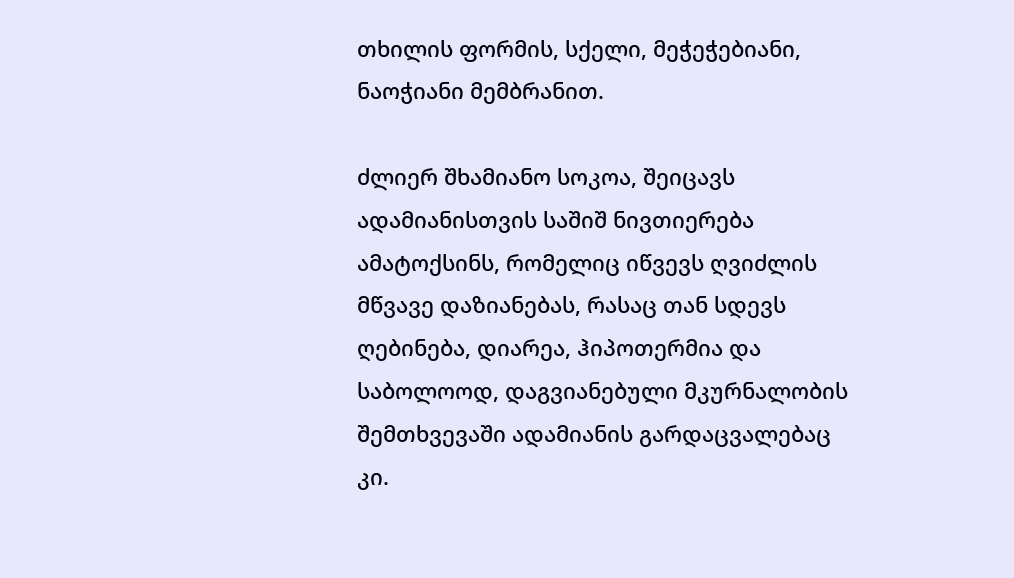თხილის ფორმის, სქელი, მეჭეჭებიანი, ნაოჭიანი მემბრანით.

ძლიერ შხამიანო სოკოა, შეიცავს ადამიანისთვის საშიშ ნივთიერება ამატოქსინს, რომელიც იწვევს ღვიძლის მწვავე დაზიანებას, რასაც თან სდევს ღებინება, დიარეა, ჰიპოთერმია და საბოლოოდ, დაგვიანებული მკურნალობის შემთხვევაში ადამიანის გარდაცვალებაც კი.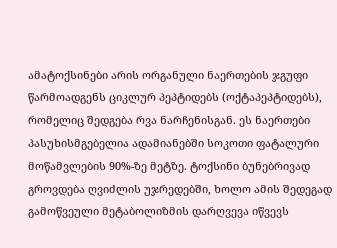ამატოქსინები არის ორგანული ნაერთების ჯგუფი წარმოადგენს ციკლურ პეპტიდებს (ოქტაპეპტიდებს), რომელიც შედგება რვა ნარჩენისგან. ეს ნაერთები პასუხისმგებელია ადამიანებში სოკოთი ფატალური მოწამვლების 90%-ზე მეტზე. ტოქსინი ბუნებრივად გროვდება ღვიძლის უჯრედებში, ხოლო ამის შედეგად გამოწვეული მეტაბოლიზმის დარღვევა იწვევს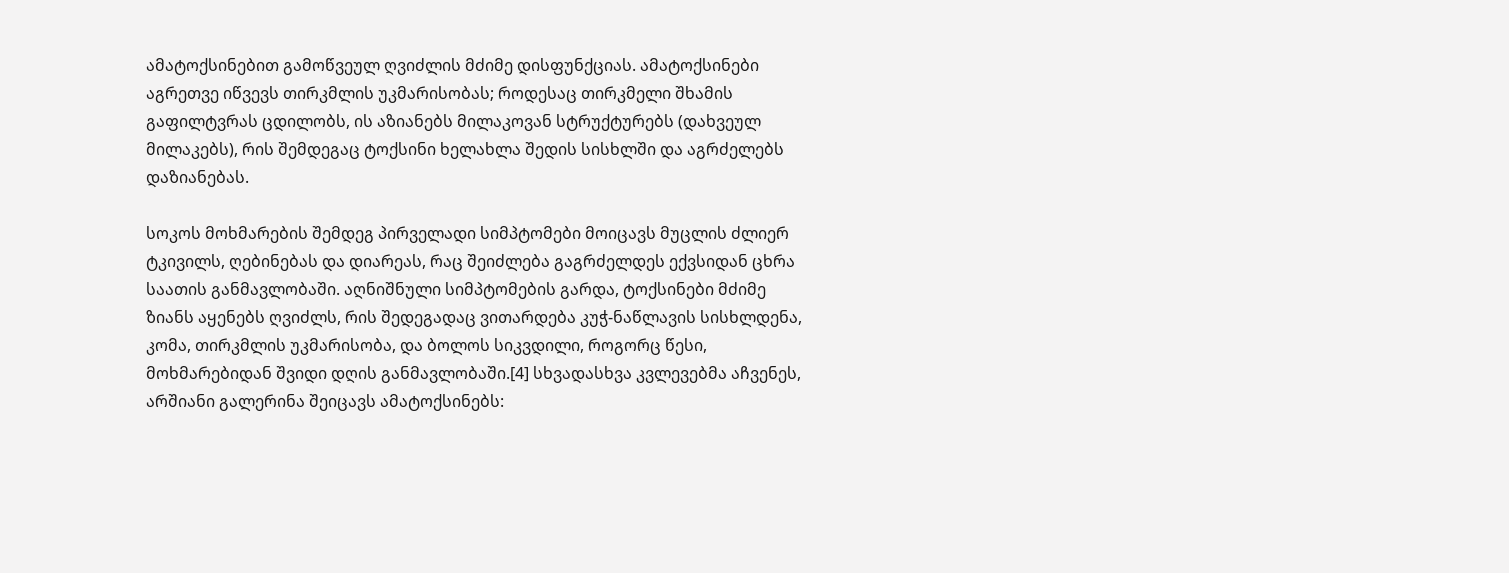ამატოქსინებით გამოწვეულ ღვიძლის მძიმე დისფუნქციას. ამატოქსინები აგრეთვე იწვევს თირკმლის უკმარისობას; როდესაც თირკმელი შხამის გაფილტვრას ცდილობს, ის აზიანებს მილაკოვან სტრუქტურებს (დახვეულ მილაკებს), რის შემდეგაც ტოქსინი ხელახლა შედის სისხლში და აგრძელებს დაზიანებას.

სოკოს მოხმარების შემდეგ პირველადი სიმპტომები მოიცავს მუცლის ძლიერ ტკივილს, ღებინებას და დიარეას, რაც შეიძლება გაგრძელდეს ექვსიდან ცხრა საათის განმავლობაში. აღნიშნული სიმპტომების გარდა, ტოქსინები მძიმე ზიანს აყენებს ღვიძლს, რის შედეგადაც ვითარდება კუჭ-ნაწლავის სისხლდენა, კომა, თირკმლის უკმარისობა, და ბოლოს სიკვდილი, როგორც წესი, მოხმარებიდან შვიდი დღის განმავლობაში.[4] სხვადასხვა კვლევებმა აჩვენეს, არშიანი გალერინა შეიცავს ამატოქსინებს: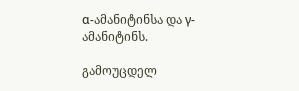α-ამანიტინსა და γ-ამანიტინს.

გამოუცდელ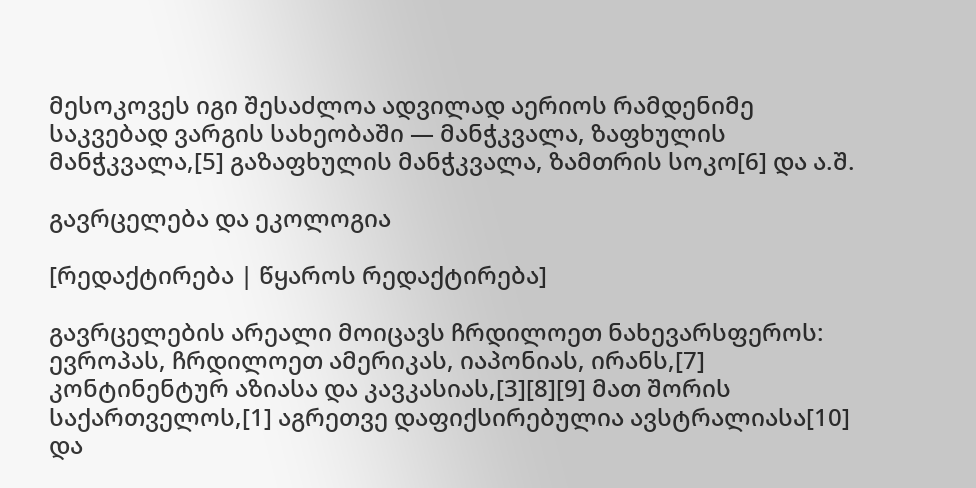მესოკოვეს იგი შესაძლოა ადვილად აერიოს რამდენიმე საკვებად ვარგის სახეობაში — მანჭკვალა, ზაფხულის მანჭკვალა,[5] გაზაფხულის მანჭკვალა, ზამთრის სოკო[6] და ა.შ.

გავრცელება და ეკოლოგია

[რედაქტირება | წყაროს რედაქტირება]

გავრცელების არეალი მოიცავს ჩრდილოეთ ნახევარსფეროს: ევროპას, ჩრდილოეთ ამერიკას, იაპონიას, ირანს,[7] კონტინენტურ აზიასა და კავკასიას,[3][8][9] მათ შორის საქართველოს,[1] აგრეთვე დაფიქსირებულია ავსტრალიასა[10] და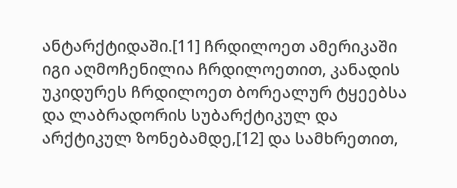ანტარქტიდაში.[11] ჩრდილოეთ ამერიკაში იგი აღმოჩენილია ჩრდილოეთით, კანადის უკიდურეს ჩრდილოეთ ბორეალურ ტყეებსა და ლაბრადორის სუბარქტიკულ და არქტიკულ ზონებამდე,[12] და სამხრეთით,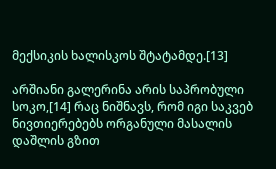მექსიკის ხალისკოს შტატამდე.[13]

არშიანი გალერინა არის საპრობული სოკო,[14] რაც ნიშნავს, რომ იგი საკვებ ნივთიერებებს ორგანული მასალის დაშლის გზით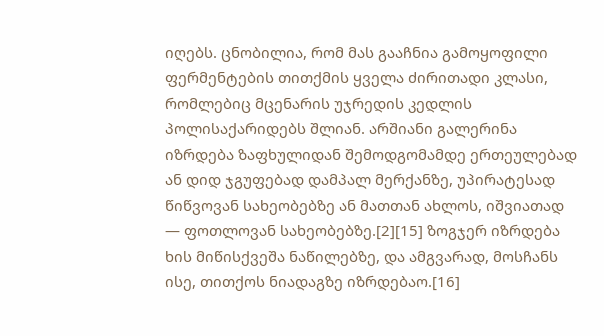იღებს. ცნობილია, რომ მას გააჩნია გამოყოფილი ფერმენტების თითქმის ყველა ძირითადი კლასი, რომლებიც მცენარის უჯრედის კედლის პოლისაქარიდებს შლიან. არშიანი გალერინა იზრდება ზაფხულიდან შემოდგომამდე ერთეულებად ან დიდ ჯგუფებად დამპალ მერქანზე, უპირატესად წიწვოვან სახეობებზე ან მათთან ახლოს, იშვიათად — ფოთლოვან სახეობებზე.[2][15] ზოგჯერ იზრდება ხის მიწისქვეშა ნაწილებზე, და ამგვარად, მოსჩანს ისე, თითქოს ნიადაგზე იზრდებაო.[16]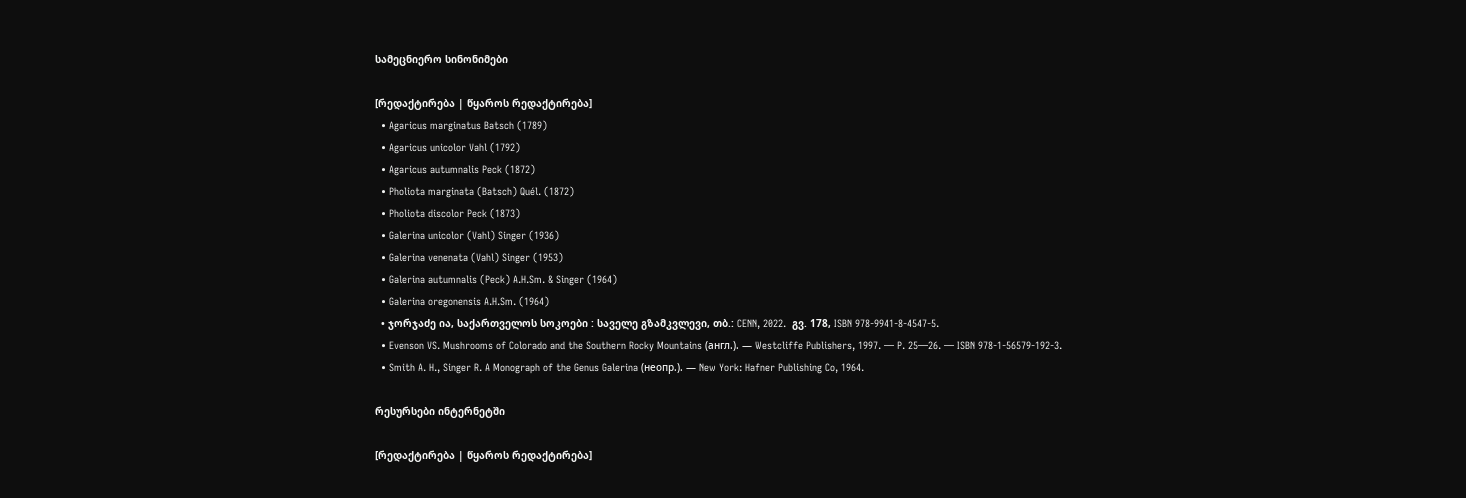სამეცნიერო სინონიმები

[რედაქტირება | წყაროს რედაქტირება]
  • Agaricus marginatus Batsch (1789)
  • Agaricus unicolor Vahl (1792)
  • Agaricus autumnalis Peck (1872)
  • Pholiota marginata (Batsch) Quél. (1872)
  • Pholiota discolor Peck (1873)
  • Galerina unicolor (Vahl) Singer (1936)
  • Galerina venenata (Vahl) Singer (1953)
  • Galerina autumnalis (Peck) A.H.Sm. & Singer (1964)
  • Galerina oregonensis A.H.Sm. (1964)
  • ჯორჯაძე ია, საქართველოს სოკოები : საველე გზამკვლევი, თბ.: CENN, 2022.  გვ. 178, ISBN 978-9941-8-4547-5.
  • Evenson VS. Mushrooms of Colorado and the Southern Rocky Mountains (англ.). — Westcliffe Publishers, 1997. — P. 25—26. — ISBN 978-1-56579-192-3.
  • Smith A. H., Singer R. A Monograph of the Genus Galerina (неопр.). — New York: Hafner Publishing Co, 1964.

რესურსები ინტერნეტში

[რედაქტირება | წყაროს რედაქტირება]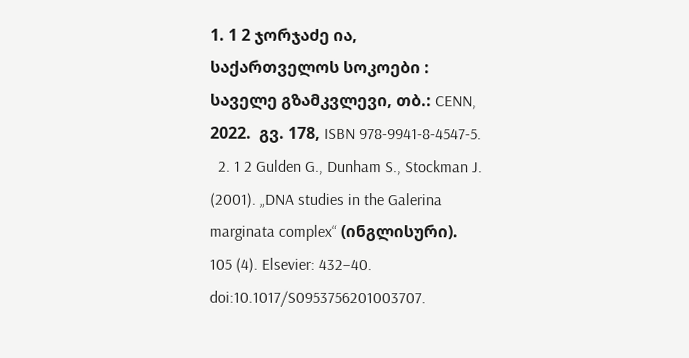1. 1 2 ჯორჯაძე ია, საქართველოს სოკოები : საველე გზამკვლევი, თბ.: CENN, 2022.  გვ. 178, ISBN 978-9941-8-4547-5.
  2. 1 2 Gulden G., Dunham S., Stockman J. (2001). „DNA studies in the Galerina marginata complex“ (ინგლისური). 105 (4). Elsevier: 432–40. doi:10.1017/S0953756201003707.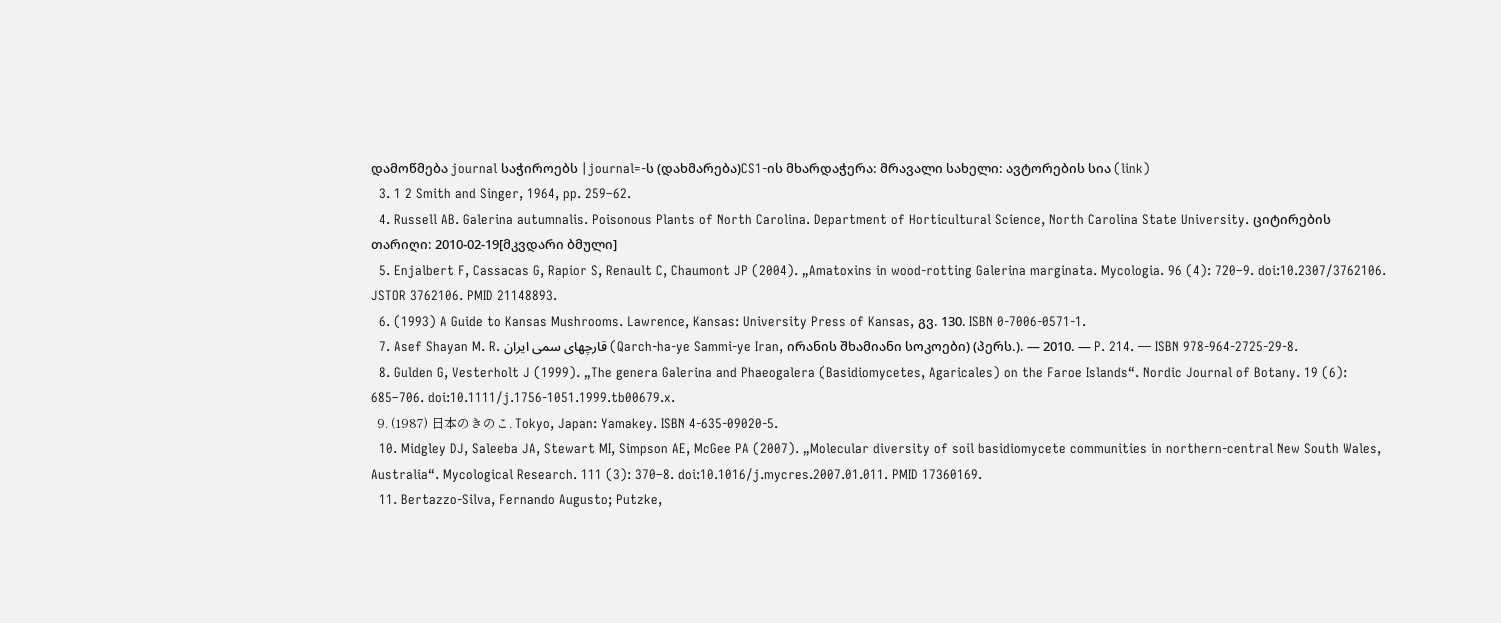დამოწმება journal საჭიროებს |journal=-ს (დახმარება)CS1-ის მხარდაჭერა: მრავალი სახელი: ავტორების სია (link)
  3. 1 2 Smith and Singer, 1964, pp. 259–62.
  4. Russell AB. Galerina autumnalis. Poisonous Plants of North Carolina. Department of Horticultural Science, North Carolina State University. ციტირების თარიღი: 2010-02-19[მკვდარი ბმული]
  5. Enjalbert F, Cassacas G, Rapior S, Renault C, Chaumont JP (2004). „Amatoxins in wood-rotting Galerina marginata. Mycologia. 96 (4): 720–9. doi:10.2307/3762106. JSTOR 3762106. PMID 21148893.
  6. (1993) A Guide to Kansas Mushrooms. Lawrence, Kansas: University Press of Kansas, გვ. 130. ISBN 0-7006-0571-1.
  7. Asef Shayan M. R. قارچهای سمی ایران (Qarch-ha-ye Sammi-ye Iran, ირანის შხამიანი სოკოები) (პერს.). — 2010. — P. 214. — ISBN 978-964-2725-29-8.
  8. Gulden G, Vesterholt J (1999). „The genera Galerina and Phaeogalera (Basidiomycetes, Agaricales) on the Faroe Islands“. Nordic Journal of Botany. 19 (6): 685–706. doi:10.1111/j.1756-1051.1999.tb00679.x.
  9. (1987) 日本のきのこ. Tokyo, Japan: Yamakey. ISBN 4-635-09020-5.
  10. Midgley DJ, Saleeba JA, Stewart MI, Simpson AE, McGee PA (2007). „Molecular diversity of soil basidiomycete communities in northern-central New South Wales, Australia“. Mycological Research. 111 (3): 370–8. doi:10.1016/j.mycres.2007.01.011. PMID 17360169.
  11. Bertazzo-Silva, Fernando Augusto; Putzke,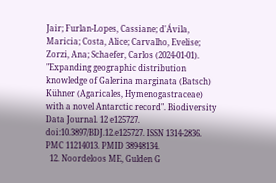Jair; Furlan-Lopes, Cassiane; d'Ávila, Maricia; Costa, Alice; Carvalho, Evelise; Zorzi, Ana; Schaefer, Carlos (2024-01-01). "Expanding geographic distribution knowledge of Galerina marginata (Batsch) Kühner (Agaricales, Hymenogastraceae) with a novel Antarctic record". Biodiversity Data Journal. 12 e125727. doi:10.3897/BDJ.12.e125727. ISSN 1314-2836. PMC 11214013. PMID 38948134.
  12. Noordeloos ME, Gulden G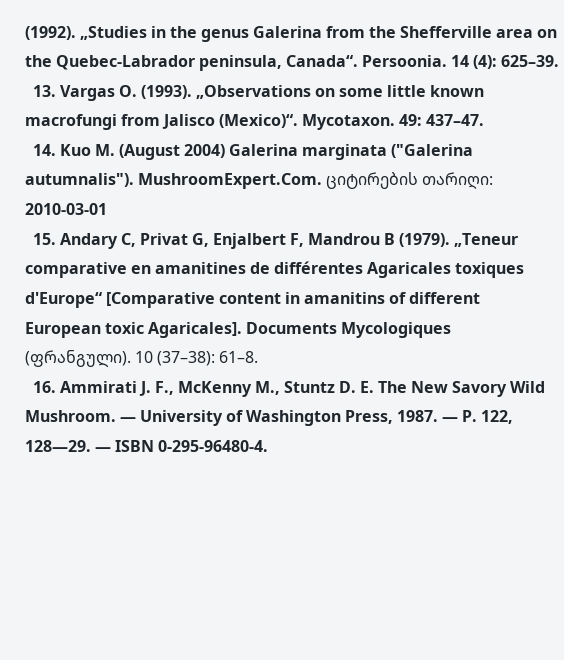(1992). „Studies in the genus Galerina from the Shefferville area on the Quebec-Labrador peninsula, Canada“. Persoonia. 14 (4): 625–39.
  13. Vargas O. (1993). „Observations on some little known macrofungi from Jalisco (Mexico)“. Mycotaxon. 49: 437–47.
  14. Kuo M. (August 2004) Galerina marginata ("Galerina autumnalis"). MushroomExpert.Com. ციტირების თარიღი: 2010-03-01
  15. Andary C, Privat G, Enjalbert F, Mandrou B (1979). „Teneur comparative en amanitines de différentes Agaricales toxiques d'Europe“ [Comparative content in amanitins of different European toxic Agaricales]. Documents Mycologiques (ფრანგული). 10 (37–38): 61–8.
  16. Ammirati J. F., McKenny M., Stuntz D. E. The New Savory Wild Mushroom. — University of Washington Press, 1987. — P. 122, 128—29. — ISBN 0-295-96480-4.